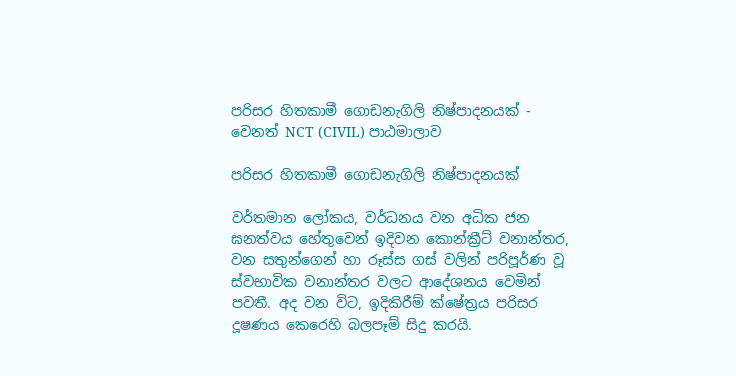පරිසර හිතකාමී ගොඩනැගිලි නිෂ්පාදනයක් - වෙනත් NCT (CIVIL) පාඨමාලාව

පරිසර හිතකාමී ගොඩනැගිලි නිෂ්පාදනයක්

වර්තමාන ලෝකය, වර්ධනය වන අධික ජන ඝනත්වය හේතුවෙන් ඉදිවන කොන්ක්‍රීට් වනාන්තර, වන සතුන්ගෙන් හා රූස්ස ගස් වලින් පරිපූර්ණ වූ ස්වභාවික වනාන්තර වලට ආදේශනය වෙමින් පවතී. අද වන විට, ඉදිකිරීම් ක්ෂේත්‍රය පරිසර දූෂණය කෙරෙහි බලපෑම් සිදු කරයි.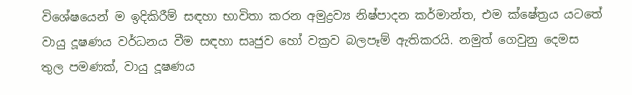විශේෂයෙන් ම ඉදිකිරීම් සඳහා භාවිතා කරන අමුද්‍රව්‍ය නිෂ්පාදන කර්මාන්ත, එම ක්ෂේත්‍රය යටතේ වායු දූෂණය වර්ධනය වීම සඳහා සෘජුව හෝ වක්‍රව බලපෑම් ඇතිකරයි. නමුත් ගෙවුනු දෙමස තුල පමණක්, වායු දූෂණය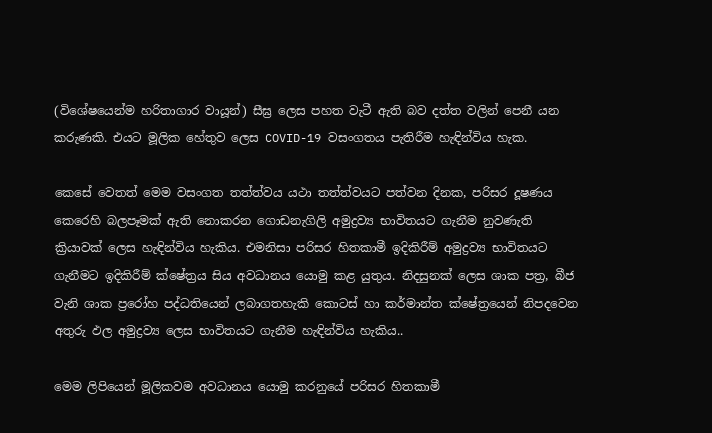(විශේෂයෙන්ම හරිතාගාර වායූන්) සීඝ්‍ර ලෙස පහත වැටී ඇති බව දත්ත වලින් පෙනී යන කරුණකි. එයට මූලික හේතුව ලෙස COVID-19 වසංගතය පැතිරීම හැඳින්විය හැක.

කෙසේ වෙතත් මෙම වසංගත තත්ත්වය යථා තත්ත්වයට පත්වන දිනක, පරිසර දූෂණය කෙරෙහි බලපෑමක් ඇති නොකරන ගොඩනැගිලි අමුද්‍රව්‍ය භාවිතයට ගැනීම නුවණැති ක්‍රියාවක් ලෙස හැඳින්විය හැකිය. එමනිසා පරිසර හිතකාමී ඉදිකිරීම් අමුද්‍රව්‍ය භාවිතයට ගැනීමට ඉදිකිරීම් ක්ෂේත්‍රය සිය අවධානය යොමු කළ යුතුය. නිදසුනක් ලෙස ශාක පත්‍ර, බීජ වැනි ශාක ප්‍රරෝහ පද්ධතියෙන් ලබාගතහැකි කොටස් හා කර්මාන්ත ක්ෂේත්‍රයෙන් නිපදවෙන අතුරු ඵල අමුද්‍රව්‍ය ලෙස භාවිතයට ගැනීම හැඳින්විය හැකිය..

මෙම ලිපියෙන් මූලිකවම අවධානය යොමු කරනුයේ පරිසර හිතකාමී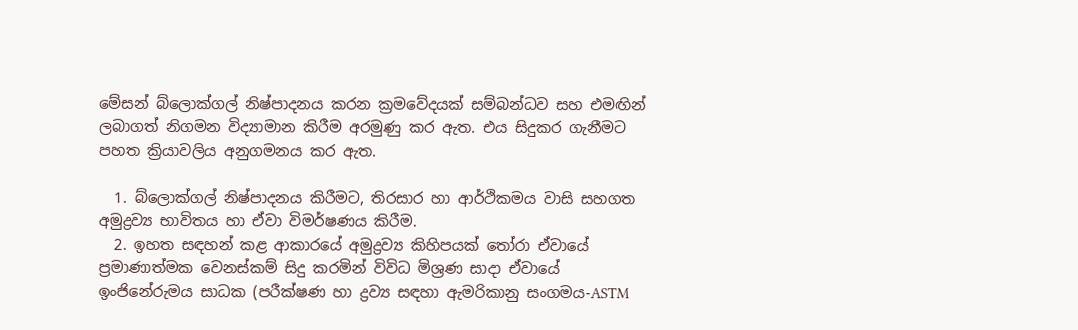මේසන් බ්ලොක්ගල් නිෂ්පාදනය කරන ක්‍රමවේදයක් සම්බන්ධව සහ එමඟින් ලබාගත් නිගමන විද්‍යාමාන කිරීම අරමුණු කර ඇත. එය සිදුකර ගැනීමට පහත ක්‍රියාවලිය අනුගමනය කර ඇත.

  1. බ්ලොක්ගල් නිෂ්පාදනය කිරීමට, තිරසාර හා ආර්ථිකමය වාසි සහගත අමුද්‍රව්‍ය භාවිතය හා ඒවා විමර්ෂණය කිරීම.
  2. ඉහත සඳහන් කළ ආකාරයේ අමුද්‍රව්‍ය කිහිපයක් තෝරා ඒවායේ ප්‍රමාණාත්මක වෙනස්කම් සිදු කරමින් විවිධ මිශ්‍රණ සාදා ඒවායේ ඉංජිනේරුමය සාධක (පරීක්ෂණ හා ද්‍රව්‍ය සඳහා ඇමරිකානු සංගමය-ASTM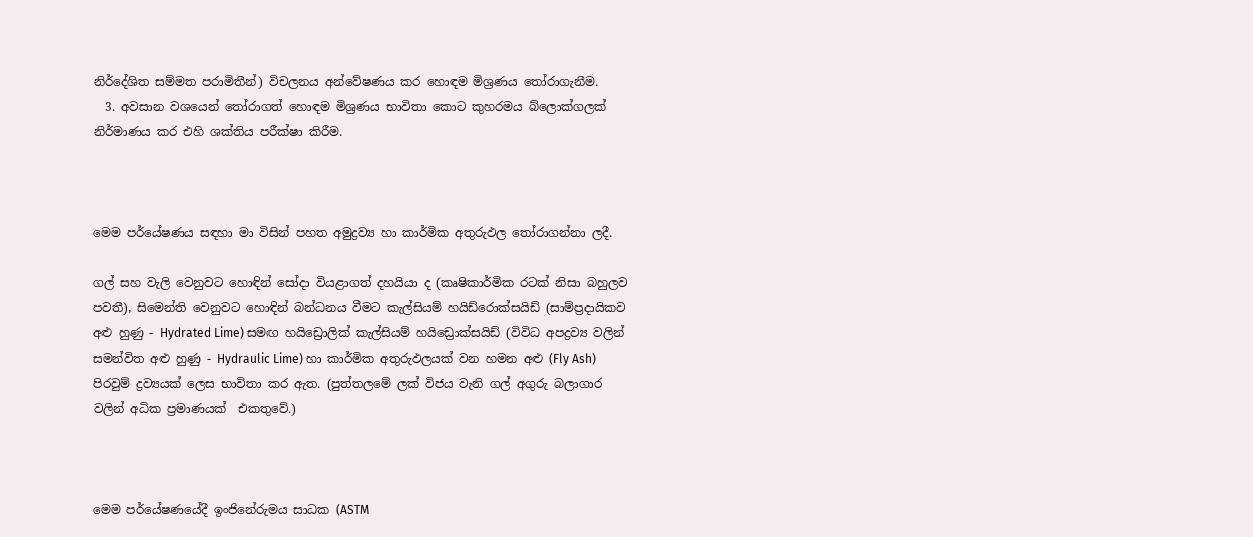නිර්දේශිත සම්මත පරාමිතීන්) විචලනය අන්වේෂණය කර හොඳම මිශ්‍රණය තෝරාගැනීම.
  3. අවසාන වශයෙන් තෝරාගත් හොඳම මිශ්‍රණය භාවිතා කොට කුහරමය බ්ලොක්ගලක් නිර්මාණය කර එහි ශක්තිය පරීක්ෂා කිරීම.



මෙම පර්යේෂණය සඳහා මා විසින් පහත අමුද්‍රව්‍ය හා කාර්මික අතුරුඵල තෝරාගන්නා ලදී.

ගල් සහ වැලි වෙනුවට හොඳින් සෝදා වියළාගත් දහයියා ද (කෘෂිකාර්මික රටක් නිසා බහුලව පවතී), සිමෙන්ති වෙනුවට හොඳින් බන්ධනය වීමට කැල්සියම් හයිඩ්රොක්සයිඩ් (සාම්ප්‍රදායිකව අළු හුණු - Hydrated Lime) සමඟ හයිඩ්‍රොලික් කැල්සියම් හයිඩ්‍රොක්සයිඩ් (විවිධ අපද්‍රව්‍ය වලින් සමන්විත අළු හුණු - Hydraulic Lime) හා කාර්මික අතුරුඵලයක් වන හමන අළු (Fly Ash) පිරවුම් ද්‍රව්‍යයක් ලෙස භාවිතා කර ඇත. (පුත්තලමේ ලක් විජය වැනි ගල් අගුරු බලාගාර වලින් අධික ප්‍රමාණයක්  එකතුවේ.)



මෙම පර්යේෂණයේදී ඉංජිනේරුමය සාධක (ASTM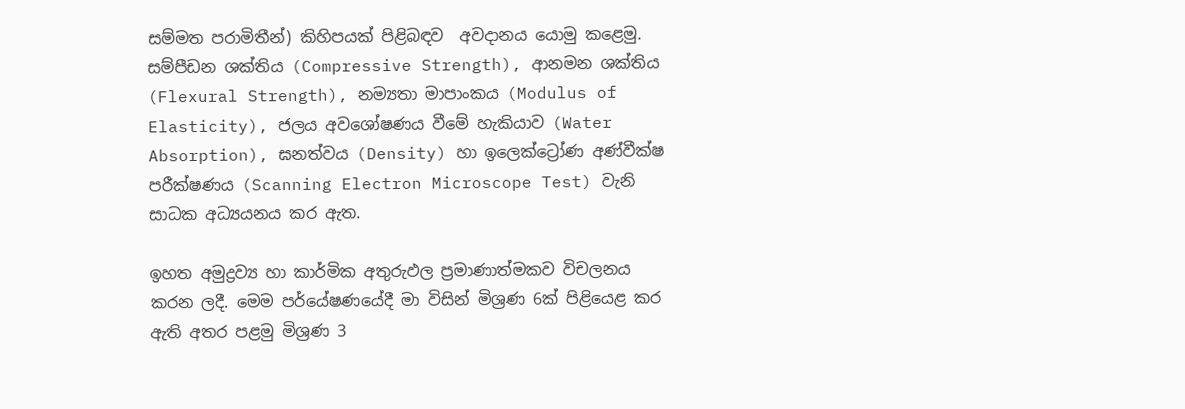සම්මත පරාමිතීන්) කිහිපයක් පිළිබඳව  අවදානය යොමු කළෙමු. සම්පීඩන ශක්තිය (Compressive Strength), ආනමන ශක්තිය (Flexural Strength), නම්‍යතා මාපාංකය (Modulus of Elasticity), ජලය අවශෝෂණය වීමේ හැකියාව (Water Absorption), ඝනත්වය (Density) හා ඉලෙක්ට්‍රෝණ අණ්වීක්ෂ පරීක්ෂණය (Scanning Electron Microscope Test) වැනි සාධක අධ්‍යයනය කර ඇත.

ඉහත අමුද්‍රව්‍ය හා කාර්මික අතුරුඵල ප්‍රමාණාත්මකව විචලනය කරන ලදී. මෙම පර්යේෂණයේදී මා විසින් මිශ්‍රණ 6ක් පිළියෙළ කර ඇති අතර පළමු මිශ්‍රණ 3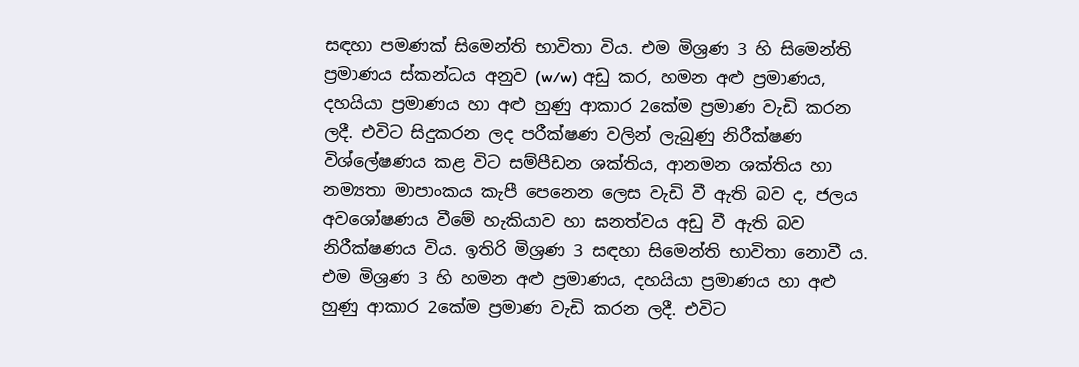සඳහා පමණක් සිමෙන්ති භාවිතා විය. එම මිශ්‍රණ 3 හි සිමෙන්ති ප්‍රමාණය ස්කන්ධය අනුව (w/w) අඩු කර, හමන අළු ප්‍රමාණය, දහයියා ප්‍රමාණය හා අළු හුණු ආකාර 2කේම ප්‍රමාණ වැඩි කරන ලදී. එවිට සිදුකරන ලද පරීක්ෂණ වලින් ලැබුණු නිරීක්ෂණ විශ්ලේෂණය කළ විට සම්පීඩන ශක්තිය, ආනමන ශක්තිය හා නම්‍යතා මාපාංකය කැපී පෙනෙන ලෙස වැඩි වී ඇති බව ද, ජලය අවශෝෂණය වීමේ හැකියාව හා ඝනත්වය අඩු වී ඇති බව නිරීක්ෂණය විය. ඉතිරි මිශ්‍රණ 3 සඳහා සිමෙන්ති භාවිතා නොවී ය. එම මිශ්‍රණ 3 හි හමන අළු ප්‍රමාණය, දහයියා ප්‍රමාණය හා අළු හුණු ආකාර 2කේම ප්‍රමාණ වැඩි කරන ලදී. එවිට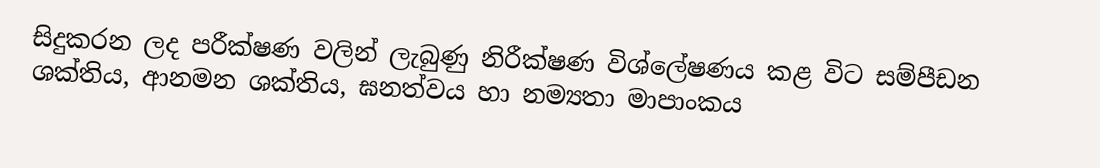සිදුකරන ලද පරීක්ෂණ වලින් ලැබුණු නිරීක්ෂණ විශ්ලේෂණය කළ විට සම්පීඩන ශක්තිය, ආනමන ශක්තිය, ඝනත්වය හා නම්‍යතා මාපාංකය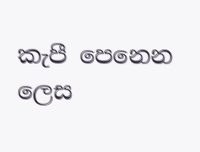කැපී පෙනෙන ලෙස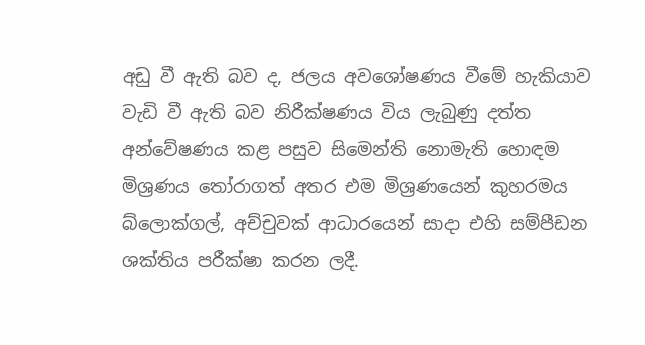අඩු වී ඇති බව ද, ජලය අවශෝෂණය වීමේ හැකියාව වැඩි වී ඇති බව නිරීක්ෂණය විය ලැබුණු දත්ත අන්වේෂණය කළ පසුව සිමෙන්ති නොමැති හොඳම මිශ්‍රණය තෝරාගත් අතර එම මිශ්‍රණයෙන් කුහරමය බ්ලොක්ගල්, අච්චුවක් ආධාරයෙන් සාදා එහි සම්පීඩන ශක්තිය පරීක්ෂා කරන ලදී.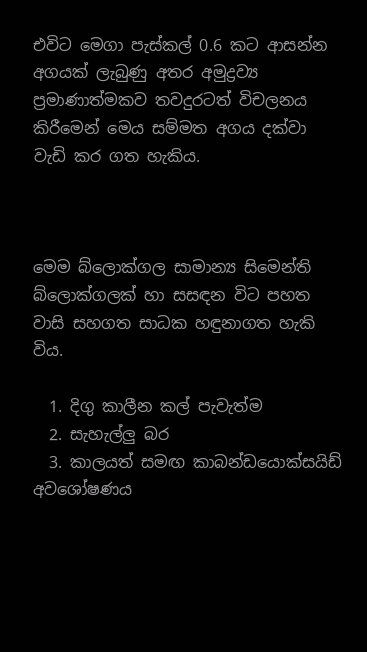එවිට මෙගා පැස්කල් 0.6 කට ආසන්න අගයක් ලැබුණු අතර අමුද්‍රව්‍ය ප්‍රමාණාත්මකව තවදුරටත් විචලනය කිරීමෙන් මෙය සම්මත අගය දක්වා වැඩි කර ගත හැකිය.



මෙම බ්ලොක්ගල සාමාන්‍ය සිමෙන්ති බ්ලොක්ගලක් හා සසඳන විට පහත වාසි සහගත සාධක හඳුනාගත හැකි විය.

  1. දිගු කාලීන කල් පැවැත්ම
  2. සැහැල්ලු බර
  3. කාලයත් සමඟ කාබන්ඩයොක්සයිඩ් අවශෝෂණය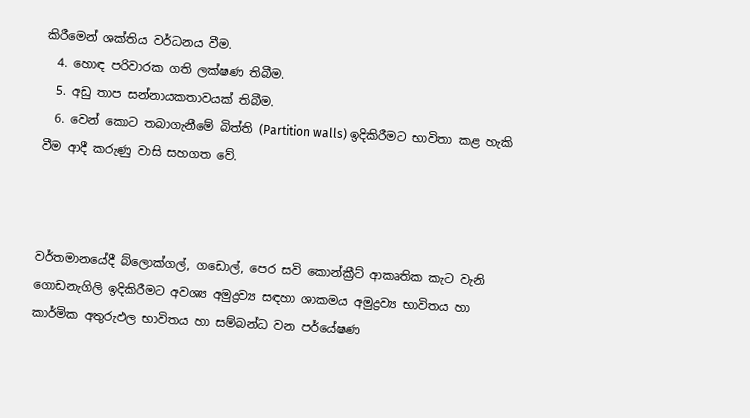කිරීමෙන් ශක්තිය වර්ධනය වීම.
  4. හොඳ පරිවාරක ගති ලක්ෂණ තිබීම.
  5. අඩු තාප සන්නායකතාවයක් තිබීම.
  6. වෙන් කොට තබාගැනීමේ බිත්ති (Partition walls) ඉදිකිරීමට භාවිතා කළ හැකි වීම ආදී කරුණු වාසි සහගත වේ.



වර්තමානයේදී බ්ලොක්ගල්, ගඩොල්, පෙර සවි කොන්ක්‍රීට් ආකෘතික කැට වැනි ගොඩනැගිලි ඉදිකිරීමට අවශ්‍ය අමුද්‍රව්‍ය සඳහා ශාකමය අමුද්‍රව්‍ය භාවිතය හා කාර්මික අතුරුඵල භාවිතය හා සම්බන්ධ වන පර්යේෂණ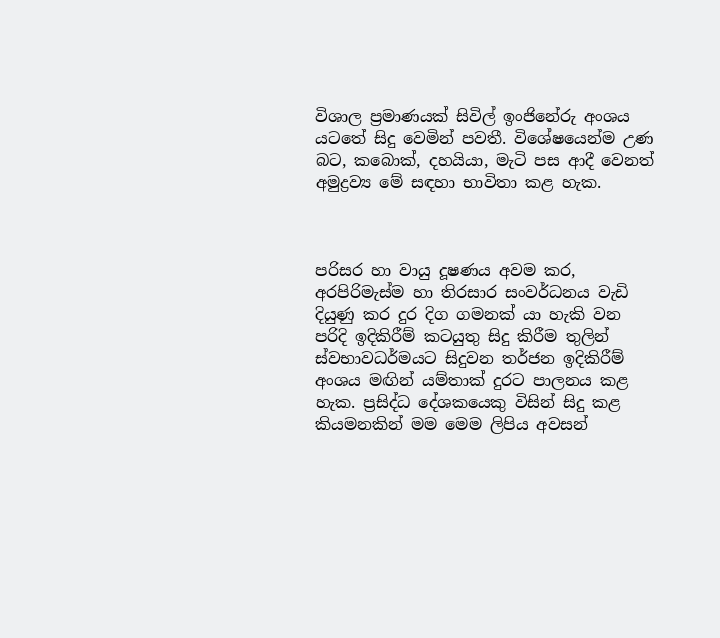විශාල ප්‍රමාණයක් සිවිල් ඉංජිනේරු අංශය යටතේ සිදු වෙමින් පවතී. විශේෂයෙන්ම උණ බට, කබොක්, දහයියා, මැටි පස ආදී වෙනත් අමුද්‍රව්‍ය මේ සඳහා භාවිතා කළ හැක.



පරිසර හා වායු දූෂණය අවම කර, අරපිරිමැස්ම හා තිරසාර සංවර්ධනය වැඩි දියුණු කර දුර දිග ගමනක් යා හැකි වන පරිදි ඉදිකිරීම් කටයුතු සිදු කිරීම තුලින් ස්වභාවධර්මයට සිදුවන තර්ජන ඉදිකිරීම් අංශය මඟින් යම්තාක් දුරට පාලනය කළ හැක. ප්‍රසිද්ධ දේශකයෙකු විසින් සිදු කළ කියමනකින් මම මෙම ලිපිය අවසන්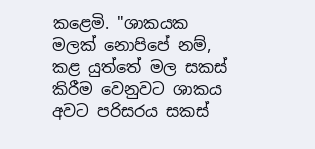කළෙමි. "ශාකයක මලක් නොපිපේ නම්, කළ යුත්තේ මල සකස් කිරීම වෙනුවට ශාකය අවට පරිසරය සකස්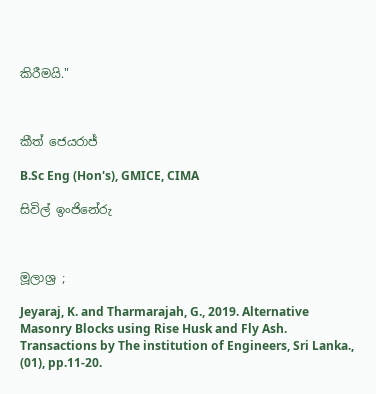කිරීමයි."



කීත් ජෙයරාජ්

B.Sc Eng (Hon's), GMICE, CIMA

සිවිල් ඉංජිනේරු



මූලාශ්‍ර ;

Jeyaraj, K. and Tharmarajah, G., 2019. Alternative Masonry Blocks using Rise Husk and Fly Ash. Transactions by The institution of Engineers, Sri Lanka., (01), pp.11-20.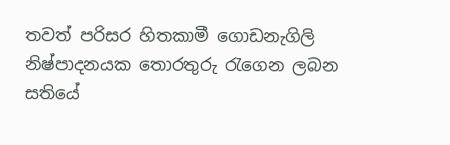තවත් පරිසර හිතකාමී ගොඩනැගිලි නිෂ්පාදනයක තොරතුරු රැගෙන ලබන සතියේ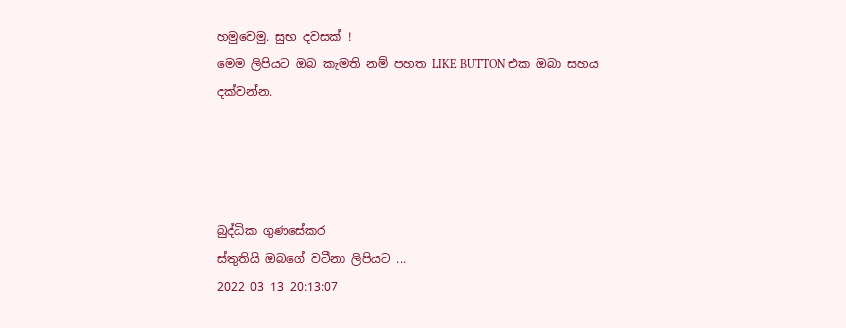හමුවෙමු. සුභ දවසක් !
මෙම ලිපියට ඔබ කැමති නම් පහත LIKE BUTTON එක ඔබා සහය දක්වන්න.




බුද්ධික ගුණසේකර
ස්තුතියි ඔබගේ වටීනා ලිපියට ...
2022 03 13 20:13:07